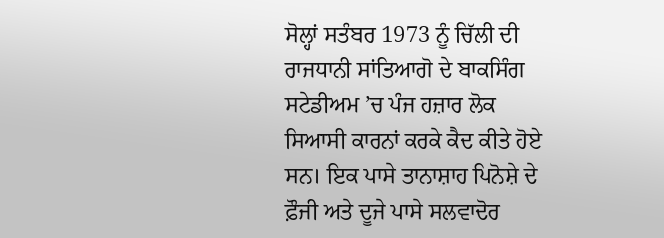ਸੋਲ੍ਹਾਂ ਸਤੰਬਰ 1973 ਨੂੰ ਚਿੱਲੀ ਦੀ ਰਾਜਧਾਨੀ ਸਾਂਤਿਆਗੋ ਦੇ ਬਾਕਸਿੰਗ ਸਟੇਡੀਅਮ ’ਚ ਪੰਜ ਹਜ਼ਾਰ ਲੋਕ ਸਿਆਸੀ ਕਾਰਨਾਂ ਕਰਕੇ ਕੈਦ ਕੀਤੇ ਹੋਏ ਸਨ। ਇਕ ਪਾਸੇ ਤਾਨਾਸ਼ਾਹ ਪਿਨੋਸ਼ੇ ਦੇ ਫ਼ੌਜੀ ਅਤੇ ਦੂਜੇ ਪਾਸੇ ਸਲਵਾਦੋਰ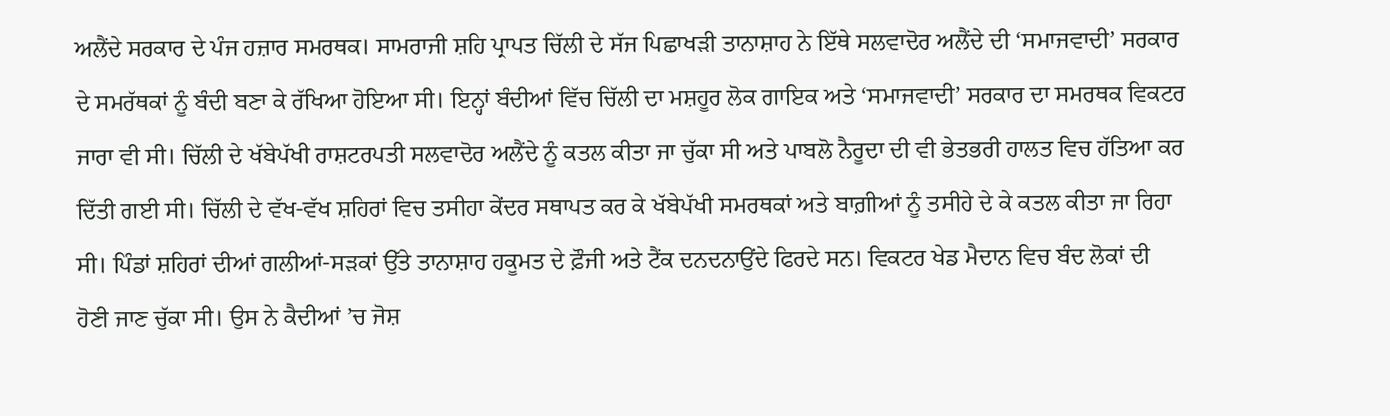ਅਲੈਂਦੇ ਸਰਕਾਰ ਦੇ ਪੰਜ ਹਜ਼ਾਰ ਸਮਰਥਕ। ਸਾਮਰਾਜੀ ਸ਼ਹਿ ਪ੍ਰਾਪਤ ਚਿੱਲੀ ਦੇ ਸੱਜ ਪਿਛਾਖੜੀ ਤਾਨਾਸ਼ਾਹ ਨੇ ਇੱਥੇ ਸਲਵਾਦੋਰ ਅਲੈਂਦੇ ਦੀ ‘ਸਮਾਜਵਾਦੀ’ ਸਰਕਾਰ ਦੇ ਸਮਰੱਥਕਾਂ ਨੂੰ ਬੰਦੀ ਬਣਾ ਕੇ ਰੱਖਿਆ ਹੋਇਆ ਸੀ। ਇਨ੍ਹਾਂ ਬੰਦੀਆਂ ਵਿੱਚ ਚਿੱਲੀ ਦਾ ਮਸ਼ਹੂਰ ਲੋਕ ਗਾਇਕ ਅਤੇ ‘ਸਮਾਜਵਾਦੀ’ ਸਰਕਾਰ ਦਾ ਸਮਰਥਕ ਵਿਕਟਰ ਜਾਰਾ ਵੀ ਸੀ। ਚਿੱਲੀ ਦੇ ਖੱਬੇਪੱਖੀ ਰਾਸ਼ਟਰਪਤੀ ਸਲਵਾਦੋਰ ਅਲੈਂਦੇ ਨੂੰ ਕਤਲ ਕੀਤਾ ਜਾ ਚੁੱਕਾ ਸੀ ਅਤੇ ਪਾਬਲੋ ਨੈਰੂਦਾ ਦੀ ਵੀ ਭੇਤਭਰੀ ਹਾਲਤ ਵਿਚ ਹੱਤਿਆ ਕਰ ਦਿੱਤੀ ਗਈ ਸੀ। ਚਿੱਲੀ ਦੇ ਵੱਖ-ਵੱਖ ਸ਼ਹਿਰਾਂ ਵਿਚ ਤਸੀਹਾ ਕੇਂਦਰ ਸਥਾਪਤ ਕਰ ਕੇ ਖੱਬੇਪੱਖੀ ਸਮਰਥਕਾਂ ਅਤੇ ਬਾਗ਼ੀਆਂ ਨੂੰ ਤਸੀਹੇ ਦੇ ਕੇ ਕਤਲ ਕੀਤਾ ਜਾ ਰਿਹਾ ਸੀ। ਪਿੰਡਾਂ ਸ਼ਹਿਰਾਂ ਦੀਆਂ ਗਲੀਆਂ-ਸੜਕਾਂ ਉੱਤੇ ਤਾਨਾਸ਼ਾਹ ਹਕੂਮਤ ਦੇ ਫ਼ੌਜੀ ਅਤੇ ਟੈਂਕ ਦਨਦਨਾਉਂਦੇ ਫਿਰਦੇ ਸਨ। ਵਿਕਟਰ ਖੇਡ ਮੈਦਾਨ ਵਿਚ ਬੰਦ ਲੋਕਾਂ ਦੀ ਹੋਣੀ ਜਾਣ ਚੁੱਕਾ ਸੀ। ਉਸ ਨੇ ਕੈਦੀਆਂ ’ਚ ਜੋਸ਼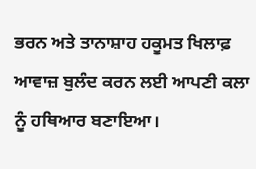ਭਰਨ ਅਤੇ ਤਾਨਾਸ਼ਾਹ ਹਕੂਮਤ ਖਿਲਾਫ਼ ਆਵਾਜ਼ ਬੁਲੰਦ ਕਰਨ ਲਈ ਆਪਣੀ ਕਲਾ ਨੂੰ ਹਥਿਆਰ ਬਣਾਇਆ।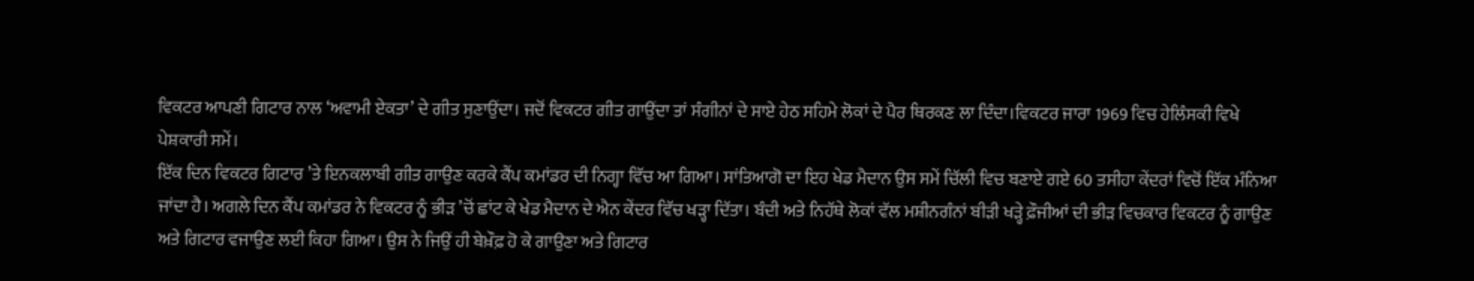ਵਿਕਟਰ ਆਪਣੀ ਗਿਟਾਰ ਨਾਲ ‘ਅਵਾਮੀ ਏਕਤਾ’ ਦੇ ਗੀਤ ਸੁਣਾਉਂਦਾ। ਜਦੋਂ ਵਿਕਟਰ ਗੀਤ ਗਾਉਂਦਾ ਤਾਂ ਸੰਗੀਨਾਂ ਦੇ ਸਾਏ ਹੇਠ ਸਹਿਮੇ ਲੋਕਾਂ ਦੇ ਪੈਰ ਥਿਰਕਣ ਲਾ ਦਿੰਦਾ।ਵਿਕਟਰ ਜਾਰਾ 1969 ਵਿਚ ਹੇਲਿੰਸਕੀ ਵਿਖੇ ਪੇਸ਼ਕਾਰੀ ਸਮੇਂ।
ਇੱਕ ਦਿਨ ਵਿਕਟਰ ਗਿਟਾਰ ’ਤੇ ਇਨਕਲਾਬੀ ਗੀਤ ਗਾਉਣ ਕਰਕੇ ਕੈਂਪ ਕਮਾਂਡਰ ਦੀ ਨਿਗ੍ਹਾ ਵਿੱਚ ਆ ਗਿਆ। ਸਾਂਤਿਆਗੋ ਦਾ ਇਹ ਖੇਡ ਮੈਦਾਨ ਉਸ ਸਮੇਂ ਚਿੱਲੀ ਵਿਚ ਬਣਾਏ ਗਏ 60 ਤਸੀਹਾ ਕੇਂਦਰਾਂ ਵਿਚੋਂ ਇੱਕ ਮੰਨਿਆ ਜਾਂਦਾ ਹੈ। ਅਗਲੇ ਦਿਨ ਕੈਂਪ ਕਮਾਂਡਰ ਨੇ ਵਿਕਟਰ ਨੂੰ ਭੀੜ ’ਚੋਂ ਛਾਂਟ ਕੇ ਖੇਡ ਮੈਦਾਨ ਦੇ ਐਨ ਕੇਂਦਰ ਵਿੱਚ ਖੜ੍ਹਾ ਦਿੱਤਾ। ਬੰਦੀ ਅਤੇ ਨਿਹੱਥੇ ਲੋਕਾਂ ਵੱਲ ਮਸ਼ੀਨਗੰਨਾਂ ਬੀੜੀ ਖੜ੍ਹੇ ਫ਼ੌਜੀਆਂ ਦੀ ਭੀੜ ਵਿਚਕਾਰ ਵਿਕਟਰ ਨੂੰ ਗਾਉਣ ਅਤੇ ਗਿਟਾਰ ਵਜਾਉਣ ਲਈ ਕਿਹਾ ਗਿਆ। ਉਸ ਨੇ ਜਿਉਂ ਹੀ ਬੇਖ਼ੌਫ਼ ਹੋ ਕੇ ਗਾਉਣਾ ਅਤੇ ਗਿਟਾਰ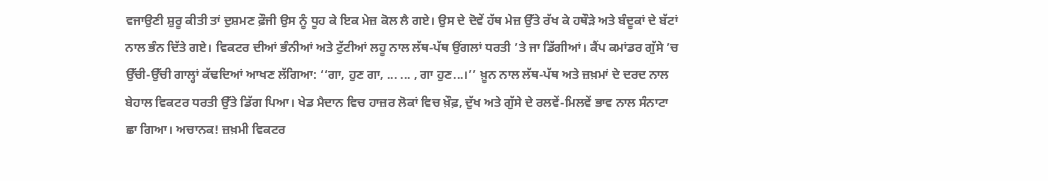ਵਜਾਉਣੀ ਸ਼ੁਰੂ ਕੀਤੀ ਤਾਂ ਦੁਸ਼ਮਣ ਫ਼ੌਜੀ ਉਸ ਨੂੰ ਧੂਹ ਕੇ ਇਕ ਮੇਜ਼ ਕੋਲ ਲੈ ਗਏ। ਉਸ ਦੇ ਦੋਵੇਂ ਹੱਥ ਮੇਜ਼ ਉੱਤੇ ਰੱਖ ਕੇ ਹਥੌੜੇ ਅਤੇ ਬੰਦੂਕਾਂ ਦੇ ਬੱਟਾਂ ਨਾਲ ਭੰਨ ਦਿੱਤੇ ਗਏ। ਵਿਕਟਰ ਦੀਆਂ ਭੰਨੀਆਂ ਅਤੇ ਟੁੱਟੀਆਂ ਲਹੂ ਨਾਲ ਲੱਥ-ਪੱਥ ਉਂਗਲਾਂ ਧਰਤੀ ’ਤੇ ਜਾ ਡਿੱਗੀਆਂ। ਕੈਂਪ ਕਮਾਂਡਰ ਗੁੱਸੇ ’ਚ ਉੱਚੀ-ਉੱਚੀ ਗਾਲ੍ਹਾਂ ਕੱਢਦਿਆਂ ਆਖਣ ਲੱਗਿਆ: ‘‘ਗਾ, ਹੁਣ ਗਾ, ... ... , ਗਾ ਹੁਣ...।’’ ਖ਼ੂਨ ਨਾਲ ਲੱਥ-ਪੱਥ ਅਤੇ ਜ਼ਖ਼ਮਾਂ ਦੇ ਦਰਦ ਨਾਲ ਬੇਹਾਲ ਵਿਕਟਰ ਧਰਤੀ ਉੱਤੇ ਡਿੱਗ ਪਿਆ। ਖੇਡ ਮੈਦਾਨ ਵਿਚ ਹਾਜ਼ਰ ਲੋਕਾਂ ਵਿਚ ਖ਼ੌਫ਼, ਦੁੱਖ ਅਤੇ ਗੁੱਸੇ ਦੇ ਰਲਵੇਂ-ਮਿਲਵੇਂ ਭਾਵ ਨਾਲ ਸੰਨਾਟਾ ਛਾ ਗਿਆ। ਅਚਾਨਕ! ਜ਼ਖ਼ਮੀ ਵਿਕਟਰ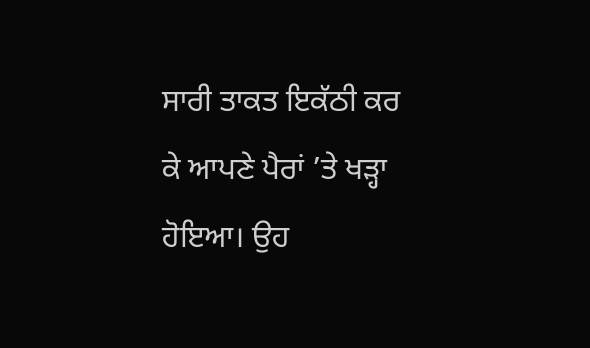ਸਾਰੀ ਤਾਕਤ ਇਕੱਠੀ ਕਰ ਕੇ ਆਪਣੇ ਪੈਰਾਂ ’ਤੇ ਖੜ੍ਹਾ ਹੋਇਆ। ਉਹ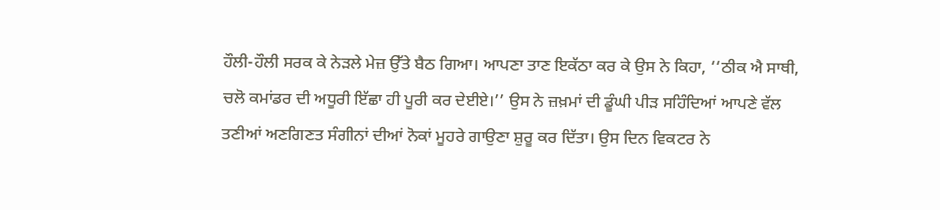ਹੌਲੀ-ਹੌਲੀ ਸਰਕ ਕੇ ਨੇੜਲੇ ਮੇਜ਼ ਉੱਤੇ ਬੈਠ ਗਿਆ। ਆਪਣਾ ਤਾਣ ਇਕੱਠਾ ਕਰ ਕੇ ਉਸ ਨੇ ਕਿਹਾ, ‘‘ਠੀਕ ਐ ਸਾਥੀ, ਚਲੋ ਕਮਾਂਡਰ ਦੀ ਅਧੂਰੀ ਇੱਛਾ ਹੀ ਪੂਰੀ ਕਰ ਦੇਈਏ।’’ ਉਸ ਨੇ ਜ਼ਖ਼ਮਾਂ ਦੀ ਡੂੰਘੀ ਪੀੜ ਸਹਿੰਦਿਆਂ ਆਪਣੇ ਵੱਲ ਤਣੀਆਂ ਅਣਗਿਣਤ ਸੰਗੀਨਾਂ ਦੀਆਂ ਨੋਕਾਂ ਮੂਹਰੇ ਗਾਉਣਾ ਸ਼ੁਰੂ ਕਰ ਦਿੱਤਾ। ਉਸ ਦਿਨ ਵਿਕਟਰ ਨੇ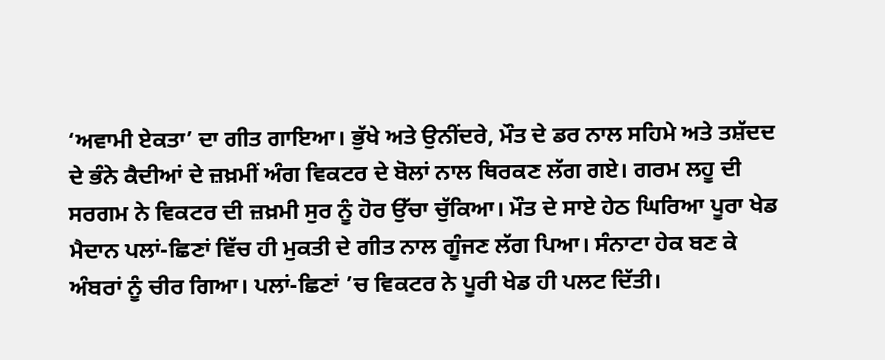‘ਅਵਾਮੀ ਏਕਤਾ’ ਦਾ ਗੀਤ ਗਾਇਆ। ਭੁੱਖੇ ਅਤੇ ਉਨੀਂਦਰੇ, ਮੌਤ ਦੇ ਡਰ ਨਾਲ ਸਹਿਮੇ ਅਤੇ ਤਸ਼ੱਦਦ ਦੇ ਭੰਨੇ ਕੈਦੀਆਂ ਦੇ ਜ਼ਖ਼ਮੀਂ ਅੰਗ ਵਿਕਟਰ ਦੇ ਬੋਲਾਂ ਨਾਲ ਥਿਰਕਣ ਲੱਗ ਗਏ। ਗਰਮ ਲਹੂ ਦੀ ਸਰਗਮ ਨੇ ਵਿਕਟਰ ਦੀ ਜ਼ਖ਼ਮੀ ਸੁਰ ਨੂੰ ਹੋਰ ਉੱਚਾ ਚੁੱਕਿਆ। ਮੌਤ ਦੇ ਸਾਏ ਹੇਠ ਘਿਰਿਆ ਪੂਰਾ ਖੇਡ ਮੈਦਾਨ ਪਲਾਂ-ਛਿਣਾਂ ਵਿੱਚ ਹੀ ਮੁਕਤੀ ਦੇ ਗੀਤ ਨਾਲ ਗੂੰਜਣ ਲੱਗ ਪਿਆ। ਸੰਨਾਟਾ ਹੇਕ ਬਣ ਕੇ ਅੰਬਰਾਂ ਨੂੰ ਚੀਰ ਗਿਆ। ਪਲਾਂ-ਛਿਣਾਂ ’ਚ ਵਿਕਟਰ ਨੇ ਪੂਰੀ ਖੇਡ ਹੀ ਪਲਟ ਦਿੱਤੀ।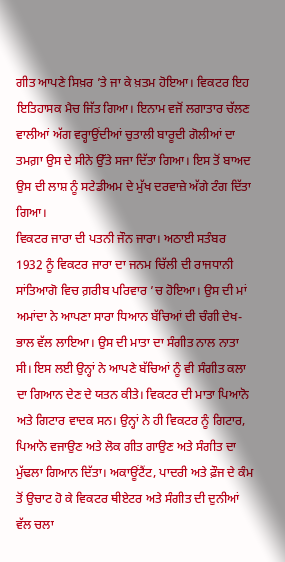ਗੀਤ ਆਪਣੇ ਸਿਖ਼ਰ ’ਤੇ ਜਾ ਕੇ ਖ਼ਤਮ ਹੋਇਆ। ਵਿਕਟਰ ਇਹ ਇਤਿਹਾਸਕ ਮੈਚ ਜਿੱਤ ਗਿਆ। ਇਨਾਮ ਵਜੋਂ ਲਗਾਤਾਰ ਚੱਲਣ ਵਾਲੀਆਂ ਅੱਗ ਵਰ੍ਹਾਉਂਦੀਆਂ ਚੁਤਾਲੀ ਬਾਰੂਦੀ ਗੋਲੀਆਂ ਦਾ ਤਮਗ਼ਾ ਉਸ ਦੇ ਸੀਨੇ ਉੱਤੇ ਸਜਾ ਦਿੱਤਾ ਗਿਆ। ਇਸ ਤੋਂ ਬਾਅਦ ਉਸ ਦੀ ਲਾਸ਼ ਨੂੰ ਸਟੇਡੀਅਮ ਦੇ ਮੁੱਖ ਦਰਵਾਜ਼ੇ ਅੱਗੇ ਟੰਗ ਦਿੱਤਾ ਗਿਆ।
ਵਿਕਟਰ ਜਾਰਾ ਦੀ ਪਤਨੀ ਜੌਨ ਜਾਰਾ। ਅਠਾਈ ਸਤੰਬਰ 1932 ਨੂੰ ਵਿਕਟਰ ਜਾਰਾ ਦਾ ਜਨਮ ਚਿੱਲੀ ਦੀ ਰਾਜਧਾਨੀ ਸਾਂਤਿਆਗੋ ਵਿਚ ਗ਼ਰੀਬ ਪਰਿਵਾਰ ’ਚ ਹੋਇਆ। ਉਸ ਦੀ ਮਾਂ ਅਮਾਂਦਾ ਨੇ ਆਪਣਾ ਸਾਰਾ ਧਿਆਨ ਬੱਚਿਆਂ ਦੀ ਚੰਗੀ ਦੇਖ-ਭਾਲ ਵੱਲ ਲਾਇਆ। ਉਸ ਦੀ ਮਾਤਾ ਦਾ ਸੰਗੀਤ ਨਾਲ ਨਾਤਾ ਸੀ। ਇਸ ਲਈ ਉਨ੍ਹਾਂ ਨੇ ਆਪਣੇ ਬੱਚਿਆਂ ਨੂੰ ਵੀ ਸੰਗੀਤ ਕਲਾ ਦਾ ਗਿਆਨ ਦੇਣ ਦੇ ਯਤਨ ਕੀਤੇ। ਵਿਕਟਰ ਦੀ ਮਾਤਾ ਪਿਆਨੋ ਅਤੇ ਗਿਟਾਰ ਵਾਦਕ ਸਨ। ਉਨ੍ਹਾਂ ਨੇ ਹੀ ਵਿਕਟਰ ਨੂੰ ਗਿਟਾਰ, ਪਿਆਨੋ ਵਜਾਉਣ ਅਤੇ ਲੋਕ ਗੀਤ ਗਾਉਣ ਅਤੇ ਸੰਗੀਤ ਦਾ ਮੁੱਢਲਾ ਗਿਆਨ ਦਿੱਤਾ। ਅਕਾਊਂਟੈਂਟ, ਪਾਦਰੀ ਅਤੇ ਫ਼ੌਜ ਦੇ ਕੰਮ ਤੋਂ ਉਚਾਟ ਹੋ ਕੇ ਵਿਕਟਰ ਥੀਏਟਰ ਅਤੇ ਸੰਗੀਤ ਦੀ ਦੁਨੀਆਂ ਵੱਲ ਚਲਾ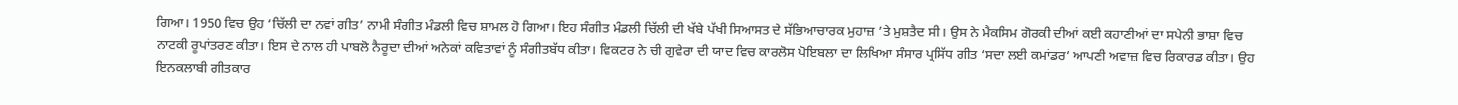ਗਿਆ। 1950 ਵਿਚ ਉਹ ‘ਚਿੱਲੀ ਦਾ ਨਵਾਂ ਗੀਤ’ ਨਾਮੀ ਸੰਗੀਤ ਮੰਡਲੀ ਵਿਚ ਸ਼ਾਮਲ ਹੋ ਗਿਆ। ਇਹ ਸੰਗੀਤ ਮੰਡਲੀ ਚਿੱਲੀ ਦੀ ਖੱਬੇ ਪੱਖੀ ਸਿਆਸਤ ਦੇ ਸੱਭਿਆਚਾਰਕ ਮੁਹਾਜ਼ ’ਤੇ ਮੁਸ਼ਤੈਦ ਸੀ। ਉਸ ਨੇ ਮੈਕਸਿਮ ਗੋਰਕੀ ਦੀਆਂ ਕਈ ਕਹਾਣੀਆਂ ਦਾ ਸਪੇਨੀ ਭਾਸ਼ਾ ਵਿਚ ਨਾਟਕੀ ਰੂਪਾਂਤਰਣ ਕੀਤਾ। ਇਸ ਦੇ ਨਾਲ ਹੀ ਪਾਬਲੋ ਨੈਰੂਦਾ ਦੀਆਂ ਅਨੇਕਾਂ ਕਵਿਤਾਵਾਂ ਨੂੰ ਸੰਗੀਤਬੱਧ ਕੀਤਾ। ਵਿਕਟਰ ਨੇ ਚੀ ਗੁਵੇਰਾ ਦੀ ਯਾਦ ਵਿਚ ਕਾਰਲੋਸ ਪੋਇਬਲਾ ਦਾ ਲਿਖਿਆ ਸੰਸਾਰ ਪ੍ਰਸਿੱਧ ਗੀਤ ‘ਸਦਾ ਲਈ ਕਮਾਂਡਰ’ ਆਪਣੀ ਅਵਾਜ਼ ਵਿਚ ਰਿਕਾਰਡ ਕੀਤਾ। ਉਹ ਇਨਕਲਾਬੀ ਗੀਤਕਾਰ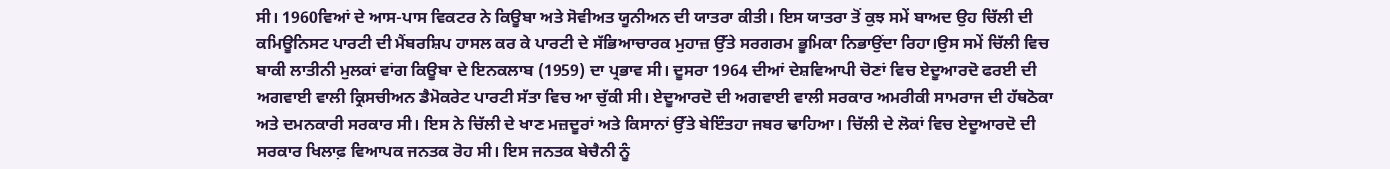ਸੀ। 1960ਵਿਆਂ ਦੇ ਆਸ-ਪਾਸ ਵਿਕਟਰ ਨੇ ਕਿਊਬਾ ਅਤੇ ਸੋਵੀਅਤ ਯੂਨੀਅਨ ਦੀ ਯਾਤਰਾ ਕੀਤੀ। ਇਸ ਯਾਤਰਾ ਤੋਂ ਕੁਝ ਸਮੇਂ ਬਾਅਦ ਉਹ ਚਿੱਲੀ ਦੀ ਕਮਿਊਨਿਸਟ ਪਾਰਟੀ ਦੀ ਮੈਂਬਰਸ਼ਿਪ ਹਾਸਲ ਕਰ ਕੇ ਪਾਰਟੀ ਦੇ ਸੱਭਿਆਚਾਰਕ ਮੁਹਾਜ਼ ਉੱਤੇ ਸਰਗਰਮ ਭੂਮਿਕਾ ਨਿਭਾਉਂਦਾ ਰਿਹਾ।ਉਸ ਸਮੇਂ ਚਿੱਲੀ ਵਿਚ ਬਾਕੀ ਲਾਤੀਨੀ ਮੁਲਕਾਂ ਵਾਂਗ ਕਿਊਬਾ ਦੇ ਇਨਕਲਾਬ (1959) ਦਾ ਪ੍ਰਭਾਵ ਸੀ। ਦੂਸਰਾ 1964 ਦੀਆਂ ਦੇਸ਼ਵਿਆਪੀ ਚੋਣਾਂ ਵਿਚ ਏਦੂਆਰਦੋ ਫਰਈ ਦੀ ਅਗਵਾਈ ਵਾਲੀ ਕ੍ਰਿਸਚੀਅਨ ਡੈਮੋਕਰੇਟ ਪਾਰਟੀ ਸੱਤਾ ਵਿਚ ਆ ਚੁੱਕੀ ਸੀ। ਏਦੂਆਰਦੋ ਦੀ ਅਗਵਾਈ ਵਾਲੀ ਸਰਕਾਰ ਅਮਰੀਕੀ ਸਾਮਰਾਜ ਦੀ ਹੱਥਠੋਕਾ ਅਤੇ ਦਮਨਕਾਰੀ ਸਰਕਾਰ ਸੀ। ਇਸ ਨੇ ਚਿੱਲੀ ਦੇ ਖਾਣ ਮਜ਼ਦੂਰਾਂ ਅਤੇ ਕਿਸਾਨਾਂ ਉੱਤੇ ਬੇਇੰਤਹਾ ਜਬਰ ਢਾਹਿਆ। ਚਿੱਲੀ ਦੇ ਲੋਕਾਂ ਵਿਚ ਏਦੂਆਰਦੋ ਦੀ ਸਰਕਾਰ ਖਿਲਾਫ਼ ਵਿਆਪਕ ਜਨਤਕ ਰੋਹ ਸੀ। ਇਸ ਜਨਤਕ ਬੇਚੈਨੀ ਨੂੰ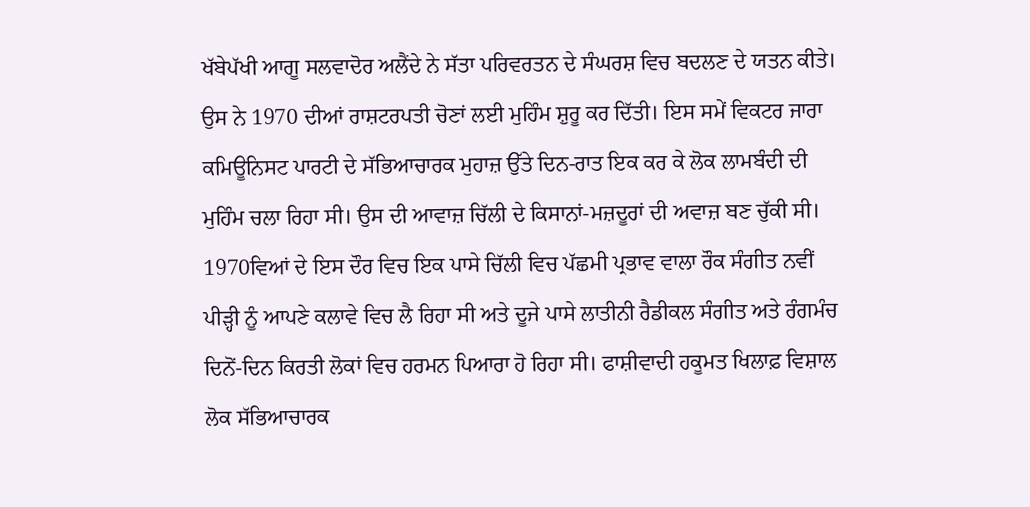ਖੱਬੇਪੱਖੀ ਆਗੂ ਸਲਵਾਦੋਰ ਅਲੈਂਦੇ ਨੇ ਸੱਤਾ ਪਰਿਵਰਤਨ ਦੇ ਸੰਘਰਸ਼ ਵਿਚ ਬਦਲਣ ਦੇ ਯਤਨ ਕੀਤੇ। ਉਸ ਨੇ 1970 ਦੀਆਂ ਰਾਸ਼ਟਰਪਤੀ ਚੋਣਾਂ ਲਈ ਮੁਹਿੰਮ ਸ਼ੁਰੂ ਕਰ ਦਿੱਤੀ। ਇਸ ਸਮੇਂ ਵਿਕਟਰ ਜਾਰਾ ਕਮਿਊਨਿਸਟ ਪਾਰਟੀ ਦੇ ਸੱਭਿਆਚਾਰਕ ਮੁਹਾਜ਼ ਉੱਤੇ ਦਿਨ-ਰਾਤ ਇਕ ਕਰ ਕੇ ਲੋਕ ਲਾਮਬੰਦੀ ਦੀ ਮੁਹਿੰਮ ਚਲਾ ਰਿਹਾ ਸੀ। ਉਸ ਦੀ ਆਵਾਜ਼ ਚਿੱਲੀ ਦੇ ਕਿਸਾਨਾਂ-ਮਜ਼ਦੂਰਾਂ ਦੀ ਅਵਾਜ਼ ਬਣ ਚੁੱਕੀ ਸੀ। 1970ਵਿਆਂ ਦੇ ਇਸ ਦੌਰ ਵਿਚ ਇਕ ਪਾਸੇ ਚਿੱਲੀ ਵਿਚ ਪੱਛਮੀ ਪ੍ਰਭਾਵ ਵਾਲਾ ਰੌਕ ਸੰਗੀਤ ਨਵੀਂ ਪੀੜ੍ਹੀ ਨੂੰ ਆਪਣੇ ਕਲਾਵੇ ਵਿਚ ਲੈ ਰਿਹਾ ਸੀ ਅਤੇ ਦੂਜੇ ਪਾਸੇ ਲਾਤੀਨੀ ਰੈਡੀਕਲ ਸੰਗੀਤ ਅਤੇ ਰੰਗਮੰਚ ਦਿਨੋਂ-ਦਿਨ ਕਿਰਤੀ ਲੋਕਾਂ ਵਿਚ ਹਰਮਨ ਪਿਆਰਾ ਹੋ ਰਿਹਾ ਸੀ। ਫਾਸ਼ੀਵਾਦੀ ਹਕੂਮਤ ਖਿਲਾਫ਼ ਵਿਸ਼ਾਲ ਲੋਕ ਸੱਭਿਆਚਾਰਕ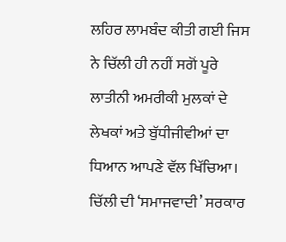ਲਹਿਰ ਲਾਮਬੰਦ ਕੀਤੀ ਗਈ ਜਿਸ ਨੇ ਚਿੱਲੀ ਹੀ ਨਹੀਂ ਸਗੋਂ ਪੂਰੇ ਲਾਤੀਨੀ ਅਮਰੀਕੀ ਮੁਲਕਾਂ ਦੇ ਲੇਖਕਾਂ ਅਤੇ ਬੁੱਧੀਜੀਵੀਆਂ ਦਾ ਧਿਆਨ ਆਪਣੇ ਵੱਲ ਖਿੱਚਿਆ। ਚਿੱਲੀ ਦੀ ‘ਸਮਾਜਵਾਦੀ’ ਸਰਕਾਰ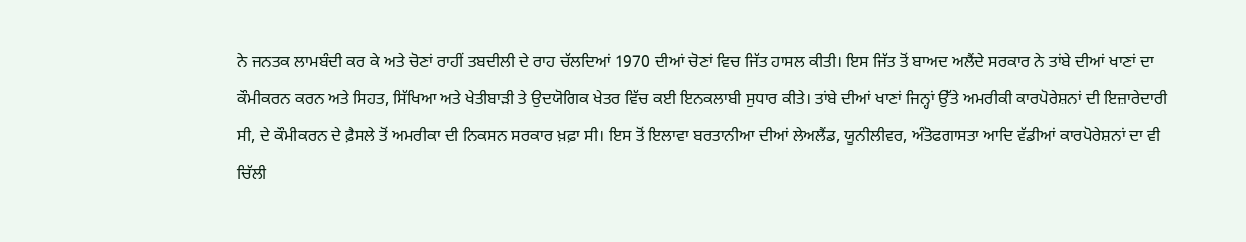ਨੇ ਜਨਤਕ ਲਾਮਬੰਦੀ ਕਰ ਕੇ ਅਤੇ ਚੋਣਾਂ ਰਾਹੀਂ ਤਬਦੀਲੀ ਦੇ ਰਾਹ ਚੱਲਦਿਆਂ 1970 ਦੀਆਂ ਚੋਣਾਂ ਵਿਚ ਜਿੱਤ ਹਾਸਲ ਕੀਤੀ। ਇਸ ਜਿੱਤ ਤੋਂ ਬਾਅਦ ਅਲੈਂਦੇ ਸਰਕਾਰ ਨੇ ਤਾਂਬੇ ਦੀਆਂ ਖਾਣਾਂ ਦਾ ਕੌਮੀਕਰਨ ਕਰਨ ਅਤੇ ਸਿਹਤ, ਸਿੱਖਿਆ ਅਤੇ ਖੇਤੀਬਾੜੀ ਤੇ ਉਦਯੋਗਿਕ ਖੇਤਰ ਵਿੱਚ ਕਈ ਇਨਕਲਾਬੀ ਸੁਧਾਰ ਕੀਤੇ। ਤਾਂਬੇ ਦੀਆਂ ਖਾਣਾਂ ਜਿਨ੍ਹਾਂ ਉੱਤੇ ਅਮਰੀਕੀ ਕਾਰਪੋਰੇਸ਼ਨਾਂ ਦੀ ਇਜ਼ਾਰੇਦਾਰੀ ਸੀ, ਦੇ ਕੌਮੀਕਰਨ ਦੇ ਫ਼ੈਸਲੇ ਤੋਂ ਅਮਰੀਕਾ ਦੀ ਨਿਕਸਨ ਸਰਕਾਰ ਖ਼ਫ਼ਾ ਸੀ। ਇਸ ਤੋਂ ਇਲਾਵਾ ਬਰਤਾਨੀਆ ਦੀਆਂ ਲੇਅਲੈਂਡ, ਯੂਨੀਲੀਵਰ, ਅੰਤੋਫਗਾਸਤਾ ਆਦਿ ਵੱਡੀਆਂ ਕਾਰਪੋਰੇਸ਼ਨਾਂ ਦਾ ਵੀ ਚਿੱਲੀ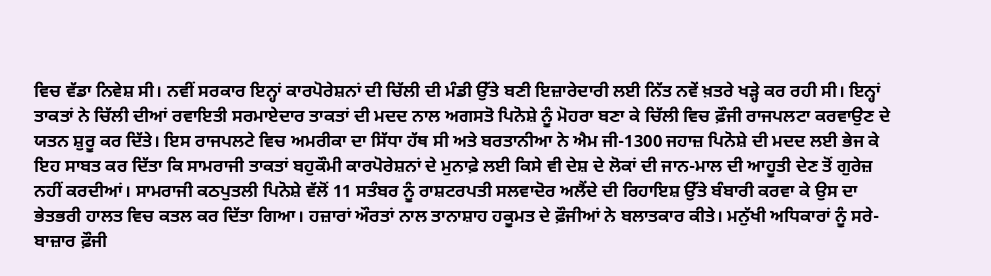ਵਿਚ ਵੱਡਾ ਨਿਵੇਸ਼ ਸੀ। ਨਵੀਂ ਸਰਕਾਰ ਇਨ੍ਹਾਂ ਕਾਰਪੋਰੇਸ਼ਨਾਂ ਦੀ ਚਿੱਲੀ ਦੀ ਮੰਡੀ ਉੱਤੇ ਬਣੀ ਇਜ਼ਾਰੇਦਾਰੀ ਲਈ ਨਿੱਤ ਨਵੇਂ ਖ਼ਤਰੇ ਖੜ੍ਹੇ ਕਰ ਰਹੀ ਸੀ। ਇਨ੍ਹਾਂ ਤਾਕਤਾਂ ਨੇ ਚਿੱਲੀ ਦੀਆਂ ਰਵਾਇਤੀ ਸਰਮਾਏਦਾਰ ਤਾਕਤਾਂ ਦੀ ਮਦਦ ਨਾਲ ਅਗਸਤੋ ਪਿਨੋਸ਼ੇ ਨੂੰ ਮੋਹਰਾ ਬਣਾ ਕੇ ਚਿੱਲੀ ਵਿਚ ਫ਼ੌਜੀ ਰਾਜਪਲਟਾ ਕਰਵਾਉਣ ਦੇ ਯਤਨ ਸ਼ੁਰੂ ਕਰ ਦਿੱਤੇ। ਇਸ ਰਾਜਪਲਟੇ ਵਿਚ ਅਮਰੀਕਾ ਦਾ ਸਿੱਧਾ ਹੱਥ ਸੀ ਅਤੇ ਬਰਤਾਨੀਆ ਨੇ ਐਮ ਜੀ-1300 ਜਹਾਜ਼ ਪਿਨੋਸ਼ੇ ਦੀ ਮਦਦ ਲਈ ਭੇਜ ਕੇ ਇਹ ਸਾਬਤ ਕਰ ਦਿੱਤਾ ਕਿ ਸਾਮਰਾਜੀ ਤਾਕਤਾਂ ਬਹੁਕੌਮੀ ਕਾਰਪੋਰੇਸ਼ਨਾਂ ਦੇ ਮੁਨਾਫ਼ੇ ਲਈ ਕਿਸੇ ਵੀ ਦੇਸ਼ ਦੇ ਲੋਕਾਂ ਦੀ ਜਾਨ-ਮਾਲ ਦੀ ਆਹੂਤੀ ਦੇਣ ਤੋਂ ਗੁਰੇਜ਼ ਨਹੀਂ ਕਰਦੀਆਂ। ਸਾਮਰਾਜੀ ਕਠਪੁਤਲੀ ਪਿਨੋਸ਼ੇ ਵੱਲੋਂ 11 ਸਤੰਬਰ ਨੂੰ ਰਾਸ਼ਟਰਪਤੀ ਸਲਵਾਦੋਰ ਅਲੈਂਦੇ ਦੀ ਰਿਹਾਇਸ਼ ਉੱਤੇ ਬੰਬਾਰੀ ਕਰਵਾ ਕੇ ਉਸ ਦਾ ਭੇਤਭਰੀ ਹਾਲਤ ਵਿਚ ਕਤਲ ਕਰ ਦਿੱਤਾ ਗਿਆ। ਹਜ਼ਾਰਾਂ ਔਰਤਾਂ ਨਾਲ ਤਾਨਾਸ਼ਾਹ ਹਕੂਮਤ ਦੇ ਫ਼ੌਜੀਆਂ ਨੇ ਬਲਾਤਕਾਰ ਕੀਤੇ। ਮਨੁੱਖੀ ਅਧਿਕਾਰਾਂ ਨੂੰ ਸਰੇ-ਬਾਜ਼ਾਰ ਫ਼ੌਜੀ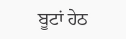ਬੂਟਾਂ ਹੇਠ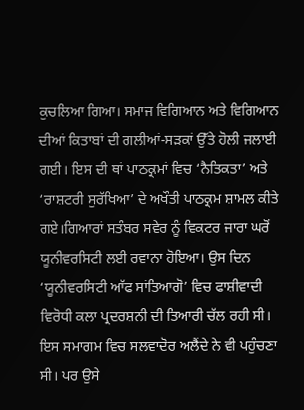ਕੁਚਲਿਆ ਗਿਆ। ਸਮਾਜ ਵਿਗਿਆਨ ਅਤੇ ਵਿਗਿਆਨ ਦੀਆਂ ਕਿਤਾਬਾਂ ਦੀ ਗਲੀਆਂ-ਸੜਕਾਂ ਉੱਤੇ ਹੋਲੀ ਜਲਾਈ ਗਈ। ਇਸ ਦੀ ਥਾਂ ਪਾਠਕ੍ਰਮਾਂ ਵਿਚ ‘ਨੈਤਿਕਤਾ’ ਅਤੇ ‘ਰਾਸ਼ਟਰੀ ਸੁਰੱਖਿਆ’ ਦੇ ਅਖੌਤੀ ਪਾਠਕ੍ਰਮ ਸ਼ਾਮਲ ਕੀਤੇ ਗਏ।ਗਿਆਰਾਂ ਸਤੰਬਰ ਸਵੇਰ ਨੂੰ ਵਿਕਟਰ ਜਾਰਾ ਘਰੋਂ ਯੂਨੀਵਰਸਿਟੀ ਲਈ ਰਵਾਨਾ ਹੋਇਆ। ਉਸ ਦਿਨ ‘ਯੂਨੀਵਰਸਿਟੀ ਆੱਫ ਸਾਂਤਿਆਗੋ’ ਵਿਚ ਫਾਸ਼ੀਵਾਦੀ ਵਿਰੋਧੀ ਕਲਾ ਪ੍ਰਦਰਸ਼ਨੀ ਦੀ ਤਿਆਰੀ ਚੱਲ ਰਹੀ ਸੀ। ਇਸ ਸਮਾਗਮ ਵਿਚ ਸਲਵਾਦੋਰ ਅਲੈਂਦੇ ਨੇ ਵੀ ਪਹੁੰਚਣਾ ਸੀ। ਪਰ ਉਸੇ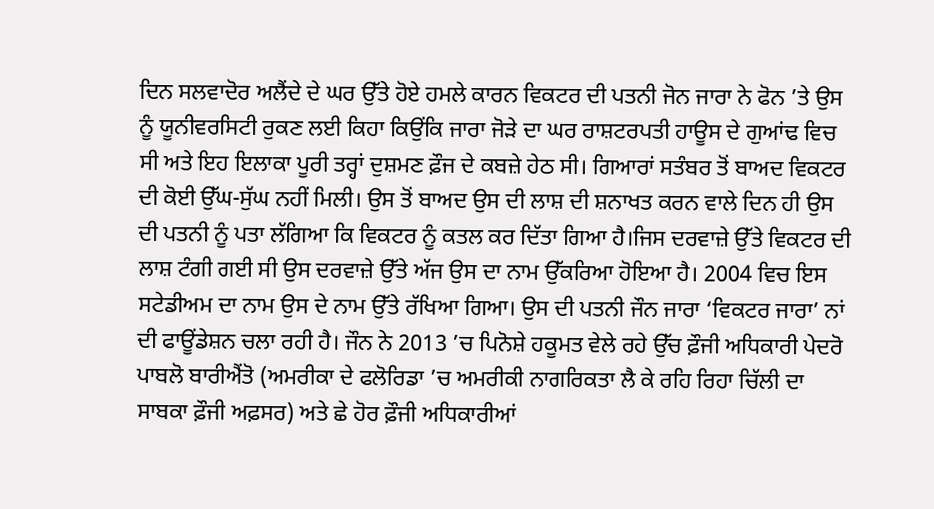ਦਿਨ ਸਲਵਾਦੋਰ ਅਲੈਂਦੇ ਦੇ ਘਰ ਉੱਤੇ ਹੋਏ ਹਮਲੇ ਕਾਰਨ ਵਿਕਟਰ ਦੀ ਪਤਨੀ ਜੋਨ ਜਾਰਾ ਨੇ ਫੋਨ ’ਤੇ ਉਸ ਨੂੰ ਯੂਨੀਵਰਸਿਟੀ ਰੁਕਣ ਲਈ ਕਿਹਾ ਕਿਉਂਕਿ ਜਾਰਾ ਜੋੜੇ ਦਾ ਘਰ ਰਾਸ਼ਟਰਪਤੀ ਹਾਊਸ ਦੇ ਗੁਆਂਢ ਵਿਚ ਸੀ ਅਤੇ ਇਹ ਇਲਾਕਾ ਪੂਰੀ ਤਰ੍ਹਾਂ ਦੁਸ਼ਮਣ ਫ਼ੌਜ ਦੇ ਕਬਜ਼ੇ ਹੇਠ ਸੀ। ਗਿਆਰਾਂ ਸਤੰਬਰ ਤੋਂ ਬਾਅਦ ਵਿਕਟਰ ਦੀ ਕੋਈ ਉੱਘ-ਸੁੱਘ ਨਹੀਂ ਮਿਲੀ। ਉਸ ਤੋਂ ਬਾਅਦ ਉਸ ਦੀ ਲਾਸ਼ ਦੀ ਸ਼ਨਾਖਤ ਕਰਨ ਵਾਲੇ ਦਿਨ ਹੀ ਉਸ ਦੀ ਪਤਨੀ ਨੂੰ ਪਤਾ ਲੱਗਿਆ ਕਿ ਵਿਕਟਰ ਨੂੰ ਕਤਲ ਕਰ ਦਿੱਤਾ ਗਿਆ ਹੈ।ਜਿਸ ਦਰਵਾਜ਼ੇ ਉੱਤੇ ਵਿਕਟਰ ਦੀ ਲਾਸ਼ ਟੰਗੀ ਗਈ ਸੀ ਉਸ ਦਰਵਾਜ਼ੇ ਉੱਤੇ ਅੱਜ ਉਸ ਦਾ ਨਾਮ ਉੱਕਰਿਆ ਹੋਇਆ ਹੈ। 2004 ਵਿਚ ਇਸ ਸਟੇਡੀਅਮ ਦਾ ਨਾਮ ਉਸ ਦੇ ਨਾਮ ਉੱਤੇ ਰੱਖਿਆ ਗਿਆ। ਉਸ ਦੀ ਪਤਨੀ ਜੌਨ ਜਾਰਾ ‘ਵਿਕਟਰ ਜਾਰਾ’ ਨਾਂ ਦੀ ਫਾਊਂਡੇਸ਼ਨ ਚਲਾ ਰਹੀ ਹੈ। ਜੌਨ ਨੇ 2013 ’ਚ ਪਿਨੋਸ਼ੇ ਹਕੂਮਤ ਵੇਲੇ ਰਹੇ ਉੱਚ ਫ਼ੌਜੀ ਅਧਿਕਾਰੀ ਪੇਦਰੋ ਪਾਬਲੋ ਬਾਰੀਐਂਤੋ (ਅਮਰੀਕਾ ਦੇ ਫਲੋਰਿਡਾ ’ਚ ਅਮਰੀਕੀ ਨਾਗਰਿਕਤਾ ਲੈ ਕੇ ਰਹਿ ਰਿਹਾ ਚਿੱਲੀ ਦਾ ਸਾਬਕਾ ਫ਼ੌਜੀ ਅਫ਼ਸਰ) ਅਤੇ ਛੇ ਹੋਰ ਫ਼ੌਜੀ ਅਧਿਕਾਰੀਆਂ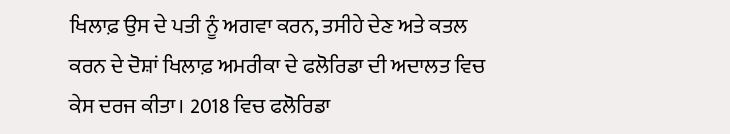ਖਿਲਾਫ਼ ਉਸ ਦੇ ਪਤੀ ਨੂੰ ਅਗਵਾ ਕਰਨ, ਤਸੀਹੇ ਦੇਣ ਅਤੇ ਕਤਲ ਕਰਨ ਦੇ ਦੋਸ਼ਾਂ ਖਿਲਾਫ਼ ਅਮਰੀਕਾ ਦੇ ਫਲੋਰਿਡਾ ਦੀ ਅਦਾਲਤ ਵਿਚ ਕੇਸ ਦਰਜ ਕੀਤਾ। 2018 ਵਿਚ ਫਲੋਰਿਡਾ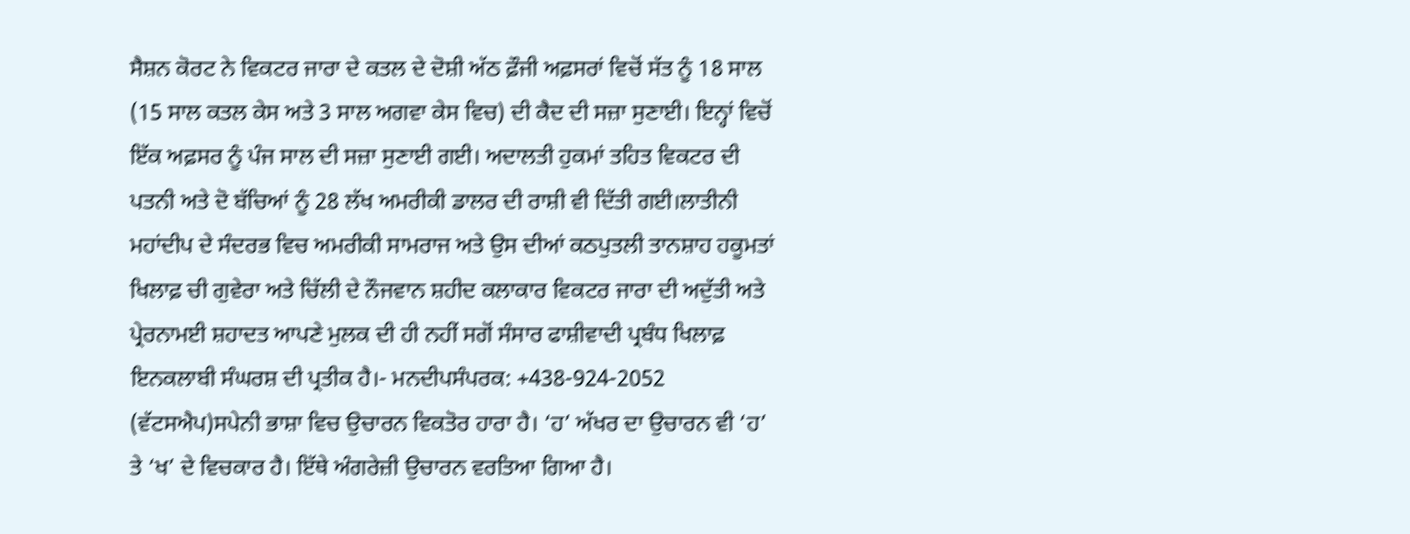ਸੈਸ਼ਨ ਕੋਰਟ ਨੇ ਵਿਕਟਰ ਜਾਰਾ ਦੇ ਕਤਲ ਦੇ ਦੋਸ਼ੀ ਅੱਠ ਫ਼ੌਜੀ ਅਫ਼ਸਰਾਂ ਵਿਚੋਂ ਸੱਤ ਨੂੰ 18 ਸਾਲ (15 ਸਾਲ ਕਤਲ ਕੇਸ ਅਤੇ 3 ਸਾਲ ਅਗਵਾ ਕੇਸ ਵਿਚ) ਦੀ ਕੈਦ ਦੀ ਸਜ਼ਾ ਸੁਣਾਈ। ਇਨ੍ਹਾਂ ਵਿਚੋਂ ਇੱਕ ਅਫ਼ਸਰ ਨੂੰ ਪੰਜ ਸਾਲ ਦੀ ਸਜ਼ਾ ਸੁਣਾਈ ਗਈ। ਅਦਾਲਤੀ ਹੁਕਮਾਂ ਤਹਿਤ ਵਿਕਟਰ ਦੀ ਪਤਨੀ ਅਤੇ ਦੋ ਬੱਚਿਆਂ ਨੂੰ 28 ਲੱਖ ਅਮਰੀਕੀ ਡਾਲਰ ਦੀ ਰਾਸ਼ੀ ਵੀ ਦਿੱਤੀ ਗਈ।ਲਾਤੀਨੀ ਮਹਾਂਦੀਪ ਦੇ ਸੰਦਰਭ ਵਿਚ ਅਮਰੀਕੀ ਸਾਮਰਾਜ ਅਤੇ ਉਸ ਦੀਆਂ ਕਠਪੁਤਲੀ ਤਾਨਸ਼ਾਹ ਹਕੂਮਤਾਂ ਖਿਲਾਫ਼ ਚੀ ਗੁਵੇਰਾ ਅਤੇ ਚਿੱਲੀ ਦੇ ਨੌਜਵਾਨ ਸ਼ਹੀਦ ਕਲਾਕਾਰ ਵਿਕਟਰ ਜਾਰਾ ਦੀ ਅਦੁੱਤੀ ਅਤੇ ਪ੍ਰੇਰਨਾਮਈ ਸ਼ਹਾਦਤ ਆਪਣੇ ਮੁਲਕ ਦੀ ਹੀ ਨਹੀਂ ਸਗੋਂ ਸੰਸਾਰ ਫਾਸ਼ੀਵਾਦੀ ਪ੍ਰਬੰਧ ਖਿਲਾਫ਼ ਇਨਕਲਾਬੀ ਸੰਘਰਸ਼ ਦੀ ਪ੍ਰਤੀਕ ਹੈ।- ਮਨਦੀਪਸੰਪਰਕ: +438-924-2052 (ਵੱਟਸਐਪ)ਸਪੇਨੀ ਭਾਸ਼ਾ ਵਿਚ ਉਚਾਰਨ ਵਿਕਤੋਰ ਹਾਰਾ ਹੈ। ‘ਹ’ ਅੱਖਰ ਦਾ ਉਚਾਰਨ ਵੀ ‘ਹ’ ਤੇ ‘ਖ’ ਦੇ ਵਿਚਕਾਰ ਹੈ। ਇੱਥੇ ਅੰਗਰੇਜ਼ੀ ਉਚਾਰਨ ਵਰਤਿਆ ਗਿਆ ਹੈ।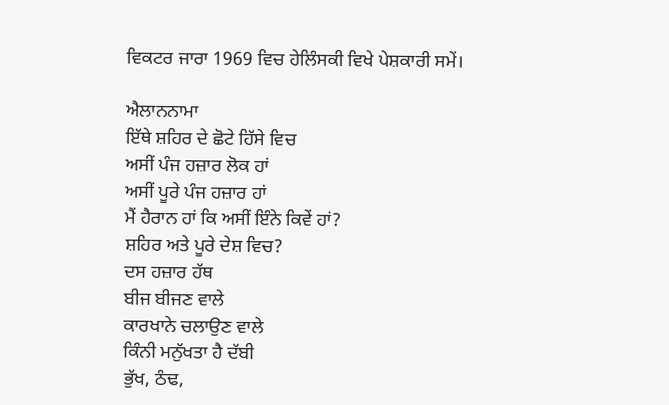ਵਿਕਟਰ ਜਾਰਾ 1969 ਵਿਚ ਹੇਲਿੰਸਕੀ ਵਿਖੇ ਪੇਸ਼ਕਾਰੀ ਸਮੇਂ।

ਐਲਾਨਨਾਮਾ
ਇੱਥੇ ਸ਼ਹਿਰ ਦੇ ਛੋਟੇ ਹਿੱਸੇ ਵਿਚ
ਅਸੀਂ ਪੰਜ ਹਜ਼ਾਰ ਲੋਕ ਹਾਂ
ਅਸੀਂ ਪੂਰੇ ਪੰਜ ਹਜ਼ਾਰ ਹਾਂ
ਮੈਂ ਹੈਰਾਨ ਹਾਂ ਕਿ ਅਸੀਂ ਇੰਨੇ ਕਿਵੇਂ ਹਾਂ?
ਸ਼ਹਿਰ ਅਤੇ ਪੂਰੇ ਦੇਸ਼ ਵਿਚ?
ਦਸ ਹਜ਼ਾਰ ਹੱਥ
ਬੀਜ ਬੀਜਣ ਵਾਲੇ
ਕਾਰਖਾਨੇ ਚਲਾਉਣ ਵਾਲੇ
ਕਿੰਨੀ ਮਨੁੱਖਤਾ ਹੈ ਦੱਬੀ
ਭੁੱਖ, ਠੰਢ,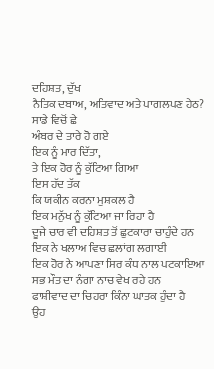ਦਹਿਸ਼ਤ, ਦੁੱਖ
ਨੈਤਿਕ ਦਬਾਅ, ਅਤਿਵਾਦ ਅਤੇ ਪਾਗਲਪਣ ਹੇਠ?
ਸਾਡੇ ਵਿਚੋਂ ਛੇ
ਅੰਬਰ ਦੇ ਤਾਰੇ ਹੋ ਗਏ
ਇਕ ਨੂੰ ਮਾਰ ਦਿੱਤਾ,
ਤੇ ਇਕ ਹੋਰ ਨੂੰ ਕੁੱਟਿਆ ਗਿਆ
ਇਸ ਹੱਦ ਤੱਕ
ਕਿ ਯਕੀਨ ਕਰਨਾ ਮੁਸ਼ਕਲ ਹੈ
ਇਕ ਮਨੁੱਖ ਨੂੰ ਕੁੱਟਿਆ ਜਾ ਰਿਹਾ ਹੈ
ਦੂਜੇ ਚਾਰ ਵੀ ਦਹਿਸ਼ਤ ਤੋਂ ਛੁਟਕਾਰਾ ਚਾਹੁੰਦੇ ਹਨ
ਇਕ ਨੇ ਖਲਾਅ ਵਿਚ ਛਲਾਂਗ ਲਗਾਈ
ਇਕ ਹੋਰ ਨੇ ਆਪਣਾ ਸਿਰ ਕੰਧ ਨਾਲ ਪਟਕਾਇਆ
ਸਭ ਮੌਤ ਦਾ ਨੰਗਾ ਨਾਚ ਵੇਖ ਰਹੇ ਹਨ
ਫਾਸ਼ੀਵਾਦ ਦਾ ਚਿਹਰਾ ਕਿੰਨਾ ਘਾਤਕ ਹੁੰਦਾ ਹੈ
ਉਹ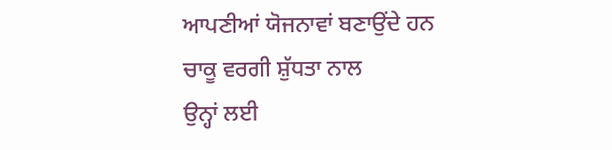ਆਪਣੀਆਂ ਯੋਜਨਾਵਾਂ ਬਣਾਉਂਦੇ ਹਨ
ਚਾਕੂ ਵਰਗੀ ਸ਼ੁੱਧਤਾ ਨਾਲ
ਉਨ੍ਹਾਂ ਲਈ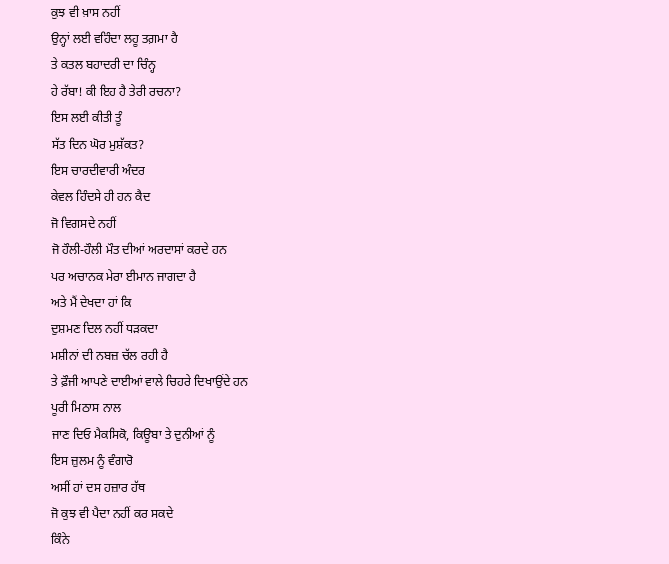ਕੁਝ ਵੀ ਖ਼ਾਸ ਨਹੀਂ
ਉਨ੍ਹਾਂ ਲਈ ਵਹਿੰਦਾ ਲਹੂ ਤਗ਼ਮਾ ਹੈ
ਤੇ ਕਤਲ ਬਹਾਦਰੀ ਦਾ ਚਿੰਨ੍ਹ
ਹੇ ਰੱਬਾ! ਕੀ ਇਹ ਹੈ ਤੇਰੀ ਰਚਨਾ?
ਇਸ ਲਈ ਕੀਤੀ ਤੂੰ
ਸੱਤ ਦਿਨ ਘੋਰ ਮੁਸ਼ੱਕਤ?
ਇਸ ਚਾਰਦੀਵਾਰੀ ਅੰਦਰ
ਕੇਵਲ ਹਿੰਦਸੇ ਹੀ ਹਨ ਕੈਦ
ਜੋ ਵਿਗਸਦੇ ਨਹੀਂ
ਜੋ ਹੌਲੀ-ਹੌਲੀ ਮੌਤ ਦੀਆਂ ਅਰਦਾਸਾਂ ਕਰਦੇ ਹਨ
ਪਰ ਅਚਾਨਕ ਮੇਰਾ ਈਮਾਨ ਜਾਗਦਾ ਹੈ
ਅਤੇ ਮੈਂ ਦੇਖਦਾ ਹਾਂ ਕਿ
ਦੁਸ਼ਮਣ ਦਿਲ ਨਹੀਂ ਧੜਕਦਾ
ਮਸ਼ੀਨਾਂ ਦੀ ਨਬਜ਼ ਚੱਲ ਰਹੀ ਹੈ
ਤੇ ਫ਼ੌਜੀ ਆਪਣੇ ਦਾਈਆਂ ਵਾਲੇ ਚਿਹਰੇ ਦਿਖਾਉਂਦੇ ਹਨ
ਪੂਰੀ ਮਿਠਾਸ ਨਾਲ
ਜਾਣ ਦਿਓ ਮੈਕਸਿਕੋ, ਕਿਊਬਾ ਤੇ ਦੁਨੀਆਂ ਨੂੰ
ਇਸ ਜ਼ੁਲਮ ਨੂੰ ਵੰਗਾਰੋ
ਅਸੀਂ ਹਾਂ ਦਸ ਹਜ਼ਾਰ ਹੱਥ
ਜੋ ਕੁਝ ਵੀ ਪੈਦਾ ਨਹੀਂ ਕਰ ਸਕਦੇ
ਕਿੰਨੇ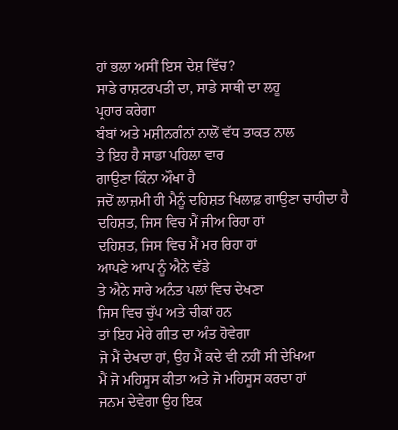ਹਾਂ ਭਲਾ ਅਸੀਂ ਇਸ ਦੇਸ਼ ਵਿੱਚ?
ਸਾਡੇ ਰਾਸ਼ਟਰਪਤੀ ਦਾ, ਸਾਡੇ ਸਾਥੀ ਦਾ ਲਹੂ
ਪ੍ਰਹਾਰ ਕਰੇਗਾ
ਬੰਬਾਂ ਅਤੇ ਮਸ਼ੀਨਗੰਨਾਂ ਨਾਲੋਂ ਵੱਧ ਤਾਕਤ ਨਾਲ
ਤੇ ਇਹ ਹੈ ਸਾਡਾ ਪਹਿਲਾ ਵਾਰ
ਗਾਉਣਾ ਕਿੰਨਾ ਔਖਾ ਹੈ
ਜਦੋਂ ਲਾਜ਼ਮੀ ਹੀ ਮੈਨੂੰ ਦਹਿਸ਼ਤ ਖਿਲਾਫ਼ ਗਾਉਣਾ ਚਾਹੀਦਾ ਹੈ
ਦਹਿਸ਼ਤ, ਜਿਸ ਵਿਚ ਮੈਂ ਜੀਅ ਰਿਹਾ ਹਾਂ
ਦਹਿਸ਼ਤ, ਜਿਸ ਵਿਚ ਮੈਂ ਮਰ ਰਿਹਾ ਹਾਂ
ਆਪਣੇ ਆਪ ਨੂੰ ਐਨੇ ਵੱਡੇ
ਤੇ ਐਨੇ ਸਾਰੇ ਅਨੰਤ ਪਲਾਂ ਵਿਚ ਦੇਖਣਾ
ਜਿਸ ਵਿਚ ਚੁੱਪ ਅਤੇ ਚੀਕਾਂ ਹਨ
ਤਾਂ ਇਹ ਮੇਰੇ ਗੀਤ ਦਾ ਅੰਤ ਹੋਵੇਗਾ
ਜੋ ਮੈਂ ਦੇਖਦਾ ਹਾਂ, ਉਹ ਮੈਂ ਕਦੇ ਵੀ ਨਹੀਂ ਸੀ ਦੇਖਿਆ
ਮੈਂ ਜੋ ਮਹਿਸੂਸ ਕੀਤਾ ਅਤੇ ਜੋ ਮਹਿਸੂਸ ਕਰਦਾ ਹਾਂ
ਜਨਮ ਦੇਵੇਗਾ ਉਹ ਇਕ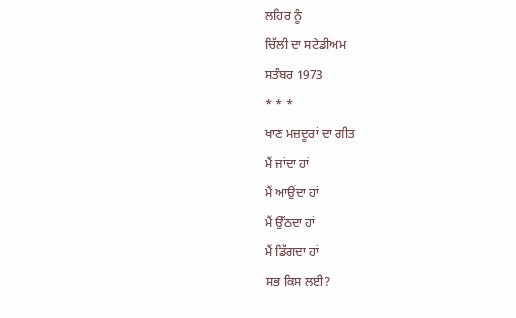ਲਹਿਰ ਨੂੰ
ਚਿੱਲੀ ਦਾ ਸਟੇਡੀਅਮ
ਸਤੰਬਰ 1973
* * *
ਖਾਣ ਮਜ਼ਦੂਰਾਂ ਦਾ ਗੀਤ
ਮੈਂ ਜਾਂਦਾ ਹਾਂ
ਮੈਂ ਆਉਂਦਾ ਹਾਂ
ਮੈਂ ਉੱਠਦਾ ਹਾਂ
ਮੈਂ ਡਿੱਗਦਾ ਹਾਂ
ਸਭ ਕਿਸ ਲਈ?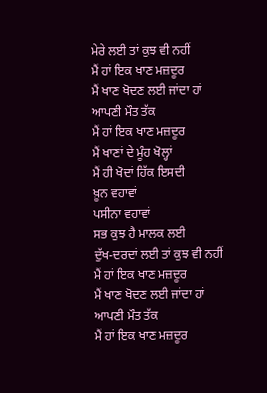ਮੇਰੇ ਲਈ ਤਾਂ ਕੁਝ ਵੀ ਨਹੀਂ
ਮੈਂ ਹਾਂ ਇਕ ਖਾਣ ਮਜ਼ਦੂਰ
ਮੈਂ ਖਾਣ ਖੋਦਣ ਲਈ ਜਾਂਦਾ ਹਾਂ
ਆਪਣੀ ਮੌਤ ਤੱਕ
ਮੈਂ ਹਾਂ ਇਕ ਖਾਣ ਮਜ਼ਦੂਰ
ਮੈਂ ਖਾਣਾਂ ਦੇ ਮੂੰਹ ਖੋਲ੍ਹਾਂ
ਮੈਂ ਹੀ ਖੋਦਾਂ ਹਿੱਕ ਇਸਦੀ
ਖ਼ੂਨ ਵਹਾਵਾਂ
ਪਸੀਨਾ ਵਹਾਵਾਂ
ਸਭ ਕੁਝ ਹੈ ਮਾਲਕ ਲਈ
ਦੁੱਖ-ਦਰਦਾਂ ਲਈ ਤਾਂ ਕੁਝ ਵੀ ਨਹੀਂ
ਮੈਂ ਹਾਂ ਇਕ ਖਾਣ ਮਜ਼ਦੂਰ
ਮੈਂ ਖਾਣ ਖੋਦਣ ਲਈ ਜਾਂਦਾ ਹਾਂ
ਆਪਣੀ ਮੌਤ ਤੱਕ
ਮੈਂ ਹਾਂ ਇਕ ਖਾਣ ਮਜ਼ਦੂਰ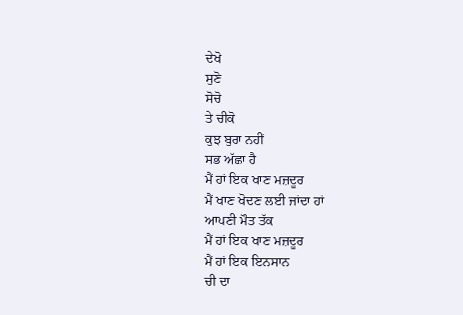ਦੇਖੋ
ਸੁਣੋ
ਸੋਚੋ
ਤੇ ਚੀਕੋ
ਕੁਝ ਬੁਰਾ ਨਹੀਂ
ਸਭ ਅੱਛਾ ਹੈ
ਮੈਂ ਹਾਂ ਇਕ ਖਾਣ ਮਜ਼ਦੂਰ
ਮੈਂ ਖਾਣ ਖੋਦਣ ਲਈ ਜਾਂਦਾ ਹਾਂ
ਆਪਣੀ ਮੌਤ ਤੱਕ
ਮੈਂ ਹਾਂ ਇਕ ਖਾਣ ਮਜ਼ਦੂਰ
ਮੈਂ ਹਾਂ ਇਕ ਇਨਸਾਨ
ਚੀ ਦਾ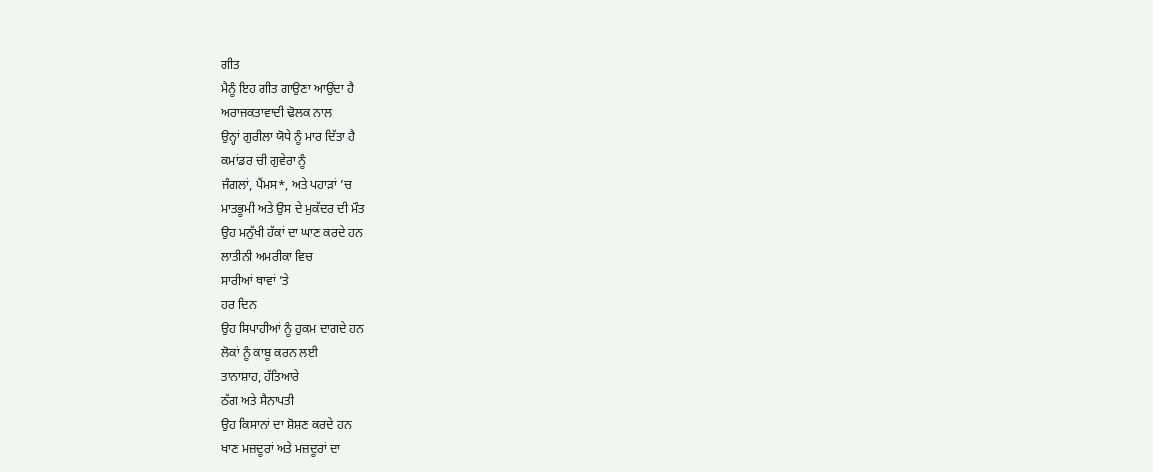ਗੀਤ
ਮੈਨੂੰ ਇਹ ਗੀਤ ਗਾਉਣਾ ਆਉਂਦਾ ਹੈ
ਅਰਾਜਕਤਾਵਾਦੀ ਢੋਲਕ ਨਾਲ
ਉਨ੍ਹਾਂ ਗੁਰੀਲਾ ਯੋਧੇ ਨੂੰ ਮਾਰ ਦਿੱਤਾ ਹੈ
ਕਮਾਂਡਰ ਚੀ ਗੁਵੇਰਾ ਨੂੰ
ਜੰਗਲਾਂ, ਪੈਂਮਸ*, ਅਤੇ ਪਹਾੜਾਂ ’ਚ
ਮਾਤਭੂਮੀ ਅਤੇ ਉਸ ਦੇ ਮੁਕੱਦਰ ਦੀ ਮੌਤ
ਉਹ ਮਨੁੱਖੀ ਹੱਕਾਂ ਦਾ ਘਾਣ ਕਰਦੇ ਹਨ
ਲਾਤੀਨੀ ਅਮਰੀਕਾ ਵਿਚ
ਸਾਰੀਆਂ ਥਾਵਾਂ ’ਤੇ
ਹਰ ਦਿਨ
ਉਹ ਸਿਪਾਹੀਆਂ ਨੂੰ ਹੁਕਮ ਦਾਗਦੇ ਹਨ
ਲੋਕਾਂ ਨੂੰ ਕਾਬੂ ਕਰਨ ਲਈ
ਤਾਨਾਸ਼ਾਹ, ਹੱਤਿਆਰੇ
ਠੱਗ ਅਤੇ ਸੈਨਾਪਤੀ
ਉਹ ਕਿਸਾਨਾਂ ਦਾ ਸ਼ੋਸ਼ਣ ਕਰਦੇ ਹਨ
ਖਾਣ ਮਜ਼ਦੂਰਾਂ ਅਤੇ ਮਜ਼ਦੂਰਾਂ ਦਾ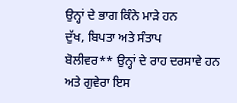ਉਨ੍ਹਾਂ ਦੇ ਭਾਗ ਕਿੰਨੇ ਮਾੜੇ ਹਨ
ਦੁੱਖ, ਬਿਪਤਾ ਅਤੇ ਸੰਤਾਪ
ਬੋਲੀਵਰ** ਉਨ੍ਹਾਂ ਦੇ ਰਾਹ ਦਰਸਾਵੇ ਹਨ
ਅਤੇ ਗੁਵੇਰਾ ਇਸ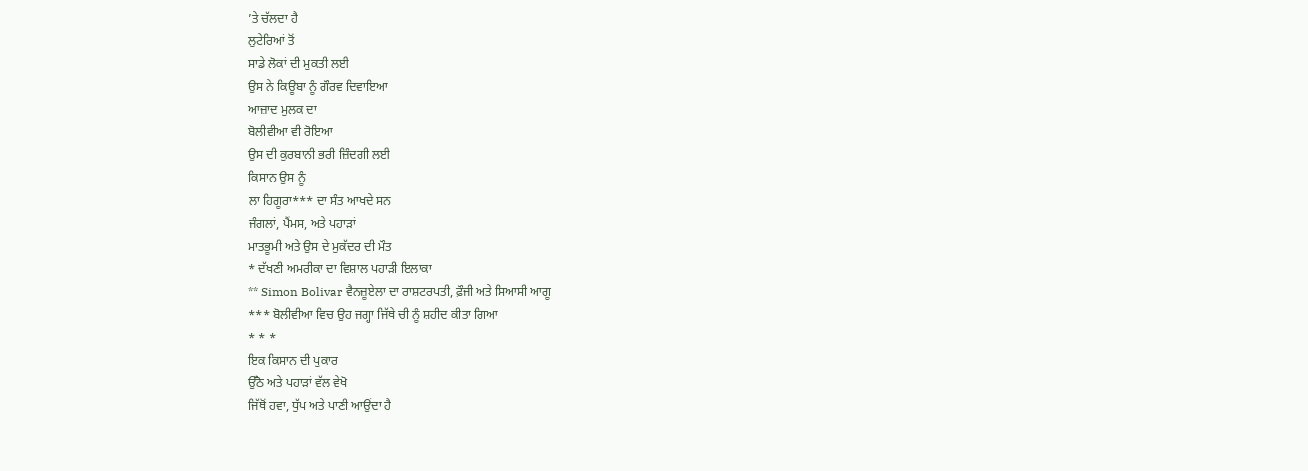’ਤੇ ਚੱਲਦਾ ਹੈ
ਲੁਟੇਰਿਆਂ ਤੋਂ
ਸਾਡੇ ਲੋਕਾਂ ਦੀ ਮੁਕਤੀ ਲਈ
ਉਸ ਨੇ ਕਿਊਬਾ ਨੂੰ ਗੌਰਵ ਦਿਵਾਇਆ
ਆਜ਼ਾਦ ਮੁਲਕ ਦਾ
ਬੋਲੀਵੀਆ ਵੀ ਰੋਇਆ
ਉਸ ਦੀ ਕੁਰਬਾਨੀ ਭਰੀ ਜ਼ਿੰਦਗੀ ਲਈ
ਕਿਸਾਨ ਉਸ ਨੂੰ
ਲਾ ਹਿਗੂਰਾ*** ਦਾ ਸੰਤ ਆਖਦੇ ਸਨ
ਜੰਗਲਾਂ, ਪੈਂਮਸ, ਅਤੇ ਪਹਾੜਾਂ
ਮਾਤਭੂਮੀ ਅਤੇ ਉਸ ਦੇ ਮੁਕੱਦਰ ਦੀ ਮੌਤ
* ਦੱਖਣੀ ਅਮਰੀਕਾ ਦਾ ਵਿਸ਼ਾਲ ਪਹਾੜੀ ਇਲਾਕਾ
** Simon Bolivar ਵੈਨਜ਼ੂਏਲਾ ਦਾ ਰਾਸ਼ਟਰਪਤੀ, ਫ਼ੌਜੀ ਅਤੇ ਸਿਆਸੀ ਆਗੂ
*** ਬੋਲੀਵੀਆ ਵਿਚ ਉਹ ਜਗ੍ਹਾ ਜਿੱਥੇ ਚੀ ਨੂੰ ਸ਼ਹੀਦ ਕੀਤਾ ਗਿਆ
* * *
ਇਕ ਕਿਸਾਨ ਦੀ ਪੁਕਾਰ
ਉੱਠੋ ਅਤੇ ਪਹਾੜਾਂ ਵੱਲ ਵੇਖੋ
ਜਿੱਥੋਂ ਹਵਾ, ਧੁੱਪ ਅਤੇ ਪਾਣੀ ਆਉਂਦਾ ਹੈ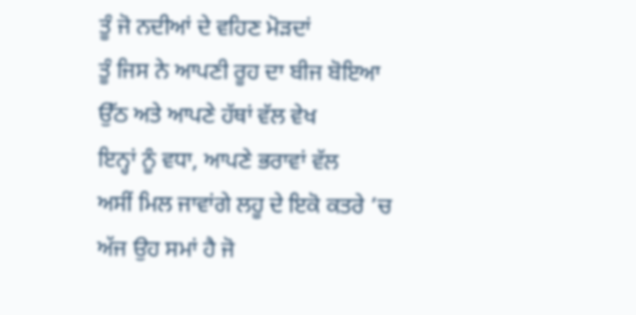ਤੂੰ ਜੋ ਨਦੀਆਂ ਦੇ ਵਹਿਣ ਮੋੜਦਾਂ
ਤੂੰ ਜਿਸ ਨੇ ਆਪਣੀ ਰੂਹ ਦਾ ਬੀਜ ਬੋਇਆ
ਉੱਠ ਅਤੇ ਆਪਣੇ ਹੱਥਾਂ ਵੱਲ ਵੇਖ
ਇਨ੍ਹਾਂ ਨੂੰ ਵਧਾ, ਆਪਣੇ ਭਰਾਵਾਂ ਵੱਲ
ਅਸੀਂ ਮਿਲ ਜਾਵਾਂਗੇ ਲਹੂ ਦੇ ਇਕੋ ਕਤਰੇ ’ਚ
ਅੱਜ ਉਹ ਸਮਾਂ ਹੈ ਜੋ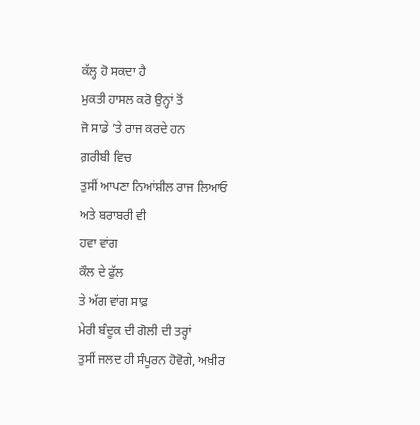ਕੱਲ੍ਹ ਹੋ ਸਕਦਾ ਹੈ
ਮੁਕਤੀ ਹਾਸਲ ਕਰੋ ਉਨ੍ਹਾਂ ਤੋਂ
ਜੋ ਸਾਡੇ ’ਤੇ ਰਾਜ ਕਰਦੇ ਹਨ
ਗ਼ਰੀਬੀ ਵਿਚ
ਤੁਸੀਂ ਆਪਣਾ ਨਿਆਂਸ਼ੀਲ ਰਾਜ ਲਿਆਓ
ਅਤੇ ਬਰਾਬਰੀ ਵੀ
ਹਵਾ ਵਾਂਗ
ਕੌਲ ਦੇ ਫੁੱਲ
ਤੇ ਅੱਗ ਵਾਂਗ ਸਾਫ਼
ਮੇਰੀ ਬੰਦੂਕ ਦੀ ਗੋਲੀ ਦੀ ਤਰ੍ਹਾਂ
ਤੁਸੀਂ ਜਲਦ ਹੀ ਸੰਪੂਰਨ ਹੋਵੋਗੇ, ਅਖ਼ੀਰ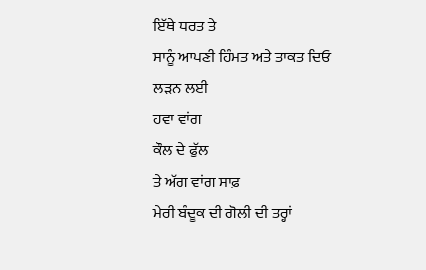ਇੱਥੇ ਧਰਤ ਤੇ
ਸਾਨੂੰ ਆਪਣੀ ਹਿੰਮਤ ਅਤੇ ਤਾਕਤ ਦਿਓ
ਲੜਨ ਲਈ
ਹਵਾ ਵਾਂਗ
ਕੌਲ ਦੇ ਫੁੱਲ
ਤੇ ਅੱਗ ਵਾਂਗ ਸਾਫ਼
ਮੇਰੀ ਬੰਦੂਕ ਦੀ ਗੋਲੀ ਦੀ ਤਰ੍ਹਾਂ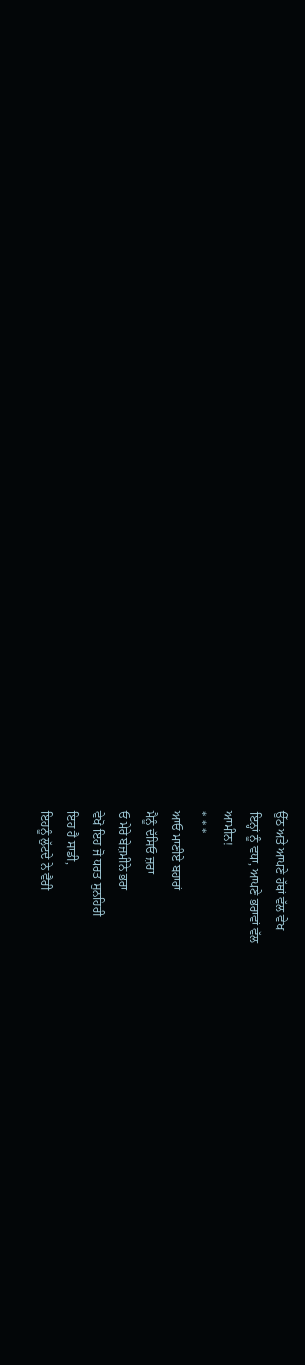ਉੱਠ ਅਤੇ ਆਪਣੇ ਹੱਥਾਂ ਵੱਲ ਵੇਖ
ਇਨ੍ਹਾਂ ਨੂੰ ਵਧਾ, ਆਪਣੇ ਭਰਾਵਾਂ ਵੱਲ
ਆਮੀਨ!
* * *
ਆਓ ਮਾਣੀਏ ਬਹਾਰਾਂ
ਮੈਨੂੰ ਦੱਸਿਓ ਜ਼ਰਾ
ਓ ਮੇਰੇ ਬੇਜ਼ਮੀਨੇ ਭਰਾ
ਵੇਖੋ ਇਹ ਜੋ ਧਰਤ ਸੁਨਹਿਰੀ
ਇਹ ਹੈ ਸਾਡੀ,
ਇਹਨੂੰ ਲੁੱਟਦੇ ਨੇ ਵੈਰੀ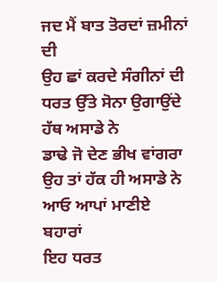ਜਦ ਮੈਂ ਬਾਤ ਤੋਰਦਾਂ ਜ਼ਮੀਨਾਂ ਦੀ
ਉਹ ਛਾਂ ਕਰਦੇ ਸੰਗੀਨਾਂ ਦੀ
ਧਰਤ ਉੱਤੇ ਸੋਨਾ ਉਗਾਉਂਦੇ ਹੱਥ ਅਸਾਡੇ ਨੇ
ਡਾਢੇ ਜੋ ਦੇਣ ਭੀਖ ਵਾਂਗਰਾ
ਉਹ ਤਾਂ ਹੱਕ ਹੀ ਅਸਾਡੇ ਨੇ
ਆਓ ਆਪਾਂ ਮਾਣੀਏ ਬਹਾਰਾਂ
ਇਹ ਧਰਤ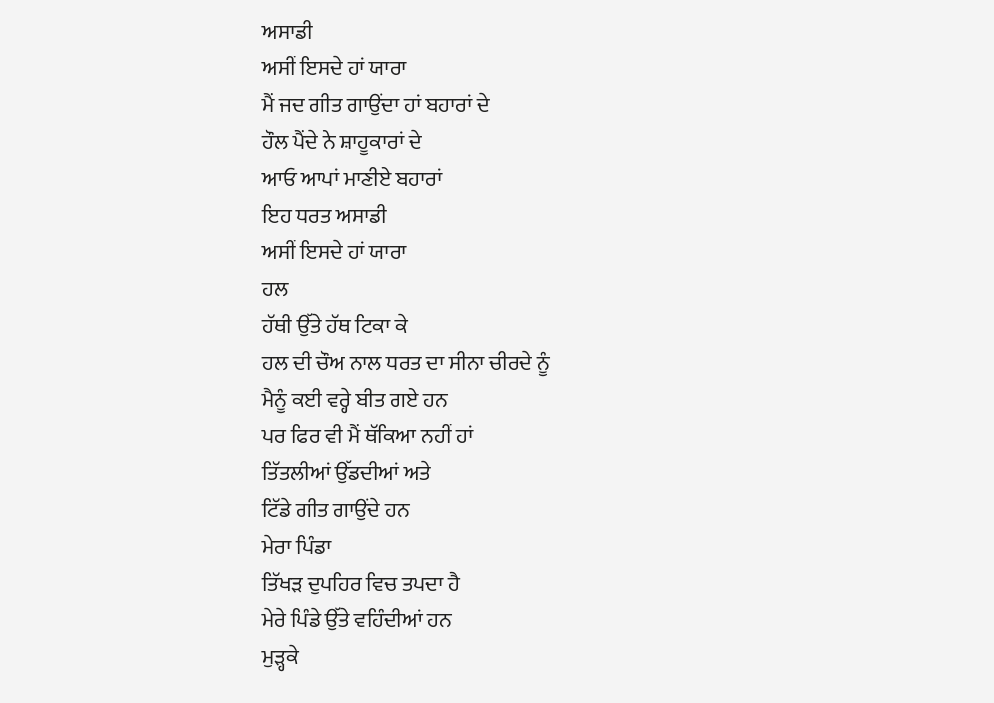ਅਸਾਡੀ
ਅਸੀਂ ਇਸਦੇ ਹਾਂ ਯਾਰਾ
ਮੈਂ ਜਦ ਗੀਤ ਗਾਉਂਦਾ ਹਾਂ ਬਹਾਰਾਂ ਦੇ
ਹੌਲ ਪੈਂਦੇ ਨੇ ਸ਼ਾਹੂਕਾਰਾਂ ਦੇ
ਆਓ ਆਪਾਂ ਮਾਣੀਏ ਬਹਾਰਾਂ
ਇਹ ਧਰਤ ਅਸਾਡੀ
ਅਸੀਂ ਇਸਦੇ ਹਾਂ ਯਾਰਾ
ਹਲ
ਹੱਥੀ ਉੱਤੇ ਹੱਥ ਟਿਕਾ ਕੇ
ਹਲ ਦੀ ਚੌਅ ਨਾਲ ਧਰਤ ਦਾ ਸੀਨਾ ਚੀਰਦੇ ਨੂੰ
ਮੈਨੂੰ ਕਈ ਵਰ੍ਹੇ ਬੀਤ ਗਏ ਹਨ
ਪਰ ਫਿਰ ਵੀ ਮੈਂ ਥੱਕਿਆ ਨਹੀਂ ਹਾਂ
ਤਿੱਤਲੀਆਂ ਉੱਡਦੀਆਂ ਅਤੇ
ਟਿੱਡੇ ਗੀਤ ਗਾਉਂਦੇ ਹਨ
ਮੇਰਾ ਪਿੰਡਾ
ਤਿੱਖੜ ਦੁਪਹਿਰ ਵਿਚ ਤਪਦਾ ਹੈ
ਮੇਰੇ ਪਿੰਡੇ ਉੱਤੇ ਵਹਿੰਦੀਆਂ ਹਨ
ਮੁੜ੍ਹਕੇ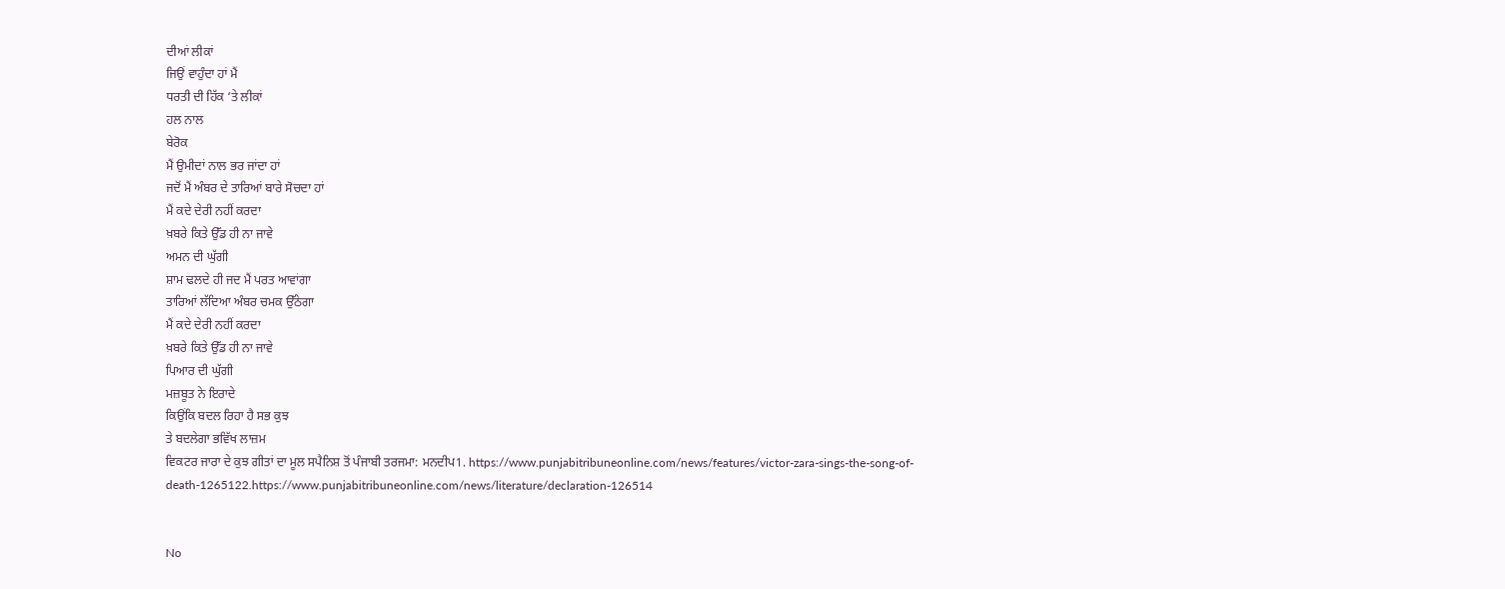ਦੀਆਂ ਲੀਕਾਂ
ਜਿਉਂ ਵਾਹੁੰਦਾ ਹਾਂ ਮੈਂ
ਧਰਤੀ ਦੀ ਹਿੱਕ ’ਤੇ ਲੀਕਾਂ
ਹਲ ਨਾਲ
ਬੇਰੋਕ
ਮੈਂ ਉਮੀਦਾਂ ਨਾਲ ਭਰ ਜਾਂਦਾ ਹਾਂ
ਜਦੋਂ ਮੈਂ ਅੰਬਰ ਦੇ ਤਾਰਿਆਂ ਬਾਰੇ ਸੋਚਦਾ ਹਾਂ
ਮੈਂ ਕਦੇ ਦੇਰੀ ਨਹੀਂ ਕਰਦਾ
ਖ਼ਬਰੇ ਕਿਤੇ ਉੱਡ ਹੀ ਨਾ ਜਾਵੇ
ਅਮਨ ਦੀ ਘੁੱਗੀ
ਸ਼ਾਮ ਢਲਦੇ ਹੀ ਜਦ ਮੈਂ ਪਰਤ ਆਵਾਂਗਾ
ਤਾਰਿਆਂ ਲੱਦਿਆ ਅੰਬਰ ਚਮਕ ਉੱਠੇਗਾ
ਮੈਂ ਕਦੇ ਦੇਰੀ ਨਹੀਂ ਕਰਦਾ
ਖ਼ਬਰੇ ਕਿਤੇ ਉੱਡ ਹੀ ਨਾ ਜਾਵੇ
ਪਿਆਰ ਦੀ ਘੁੱਗੀ
ਮਜ਼ਬੂਤ ਨੇ ਇਰਾਦੇ
ਕਿਉਂਕਿ ਬਦਲ ਰਿਹਾ ਹੈ ਸਭ ਕੁਝ
ਤੇ ਬਦਲੇਗਾ ਭਵਿੱਖ ਲਾਜ਼ਮ
ਵਿਕਟਰ ਜਾਰਾ ਦੇ ਕੁਝ ਗੀਤਾਂ ਦਾ ਮੂਲ ਸਪੈਨਿਸ਼ ਤੋਂ ਪੰਜਾਬੀ ਤਰਜਮਾ: ਮਨਦੀਪ1. https://www.punjabitribuneonline.com/news/features/victor-zara-sings-the-song-of-death-1265122.https://www.punjabitribuneonline.com/news/literature/declaration-126514


No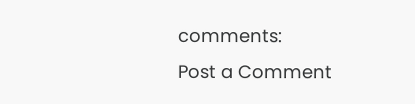comments:
Post a Comment